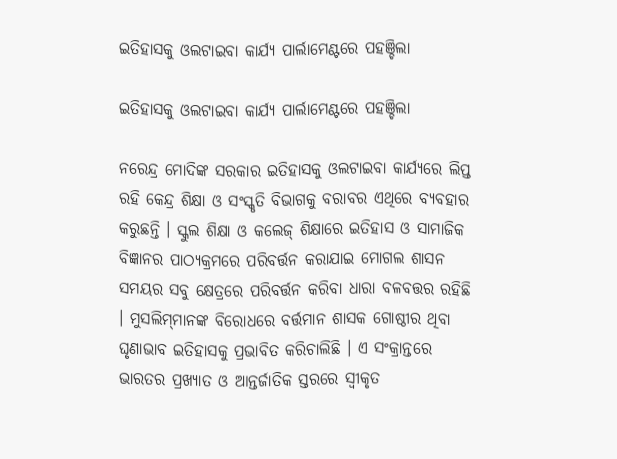ଇତିହାସକୁ ଓଲଟାଇବା କାର୍ଯ୍ୟ ପାର୍ଲାମେଣ୍ଟରେ ପହଞ୍ଚିଲା

ଇତିହାସକୁ ଓଲଟାଇବା କାର୍ଯ୍ୟ ପାର୍ଲାମେଣ୍ଟରେ ପହଞ୍ଚିଲା

ନରେନ୍ଦ୍ର ମୋଦିଙ୍କ ସରକାର ଇତିହାସକୁ ଓଲଟାଇବା କାର୍ଯ୍ୟରେ ଲିପ୍ତ ରହି କେନ୍ଦ୍ର ଶିକ୍ଷା ଓ ସଂସ୍କୃତି ବିଭାଗକୁ ବରାବର ଏଥିରେ ବ୍ୟବହାର କରୁଛନ୍ତି । ସ୍କୁଲ ଶିକ୍ଷା ଓ କଲେଜ୍ ଶିକ୍ଷାରେ ଇତିହାସ ଓ ସାମାଜିକ ବିଜ୍ଞାନର ପାଠ୍ୟକ୍ରମରେ ପରିବର୍ତ୍ତନ କରାଯାଇ ମୋଗଲ ଶାସନ ସମୟର ସବୁ କ୍ଷେତ୍ରରେ ପରିବର୍ତ୍ତନ କରିବା ଧାରା ବଳବତ୍ତର ରହିଛି । ମୁସଲିମ୍‌ମାନଙ୍କ ବିରୋଧରେ ବର୍ତ୍ତମାନ ଶାସକ ଗୋଷ୍ଠୀର ଥିବା ଘୃଣାଭାବ ଇତିହାସକୁ ପ୍ରଭାବିତ କରିଚାଲିଛି । ଏ ସଂକ୍ରାନ୍ତରେ ଭାରତର ପ୍ରଖ୍ୟାତ ଓ ଆନ୍ତର୍ଜାତିକ ସ୍ତରରେ ସ୍ୱୀକୃତ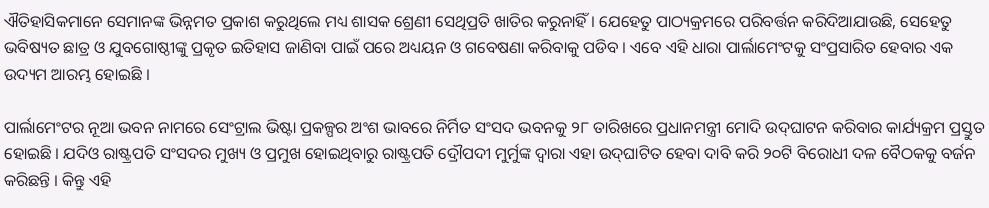ଐତିହାସିକମାନେ ସେମାନଙ୍କ ଭିନ୍ନମତ ପ୍ରକାଶ କରୁଥିଲେ ମଧ୍ୟ ଶାସକ ଶ୍ରେଣୀ ସେଥିପ୍ରତି ଖାତିର କରୁନାହିଁ । ଯେହେତୁ ପାଠ୍ୟକ୍ରମରେ ପରିବର୍ତ୍ତନ କରିଦିଆଯାଉଛି, ସେହେତୁ ଭବିଷ୍ୟତ ଛାତ୍ର ଓ ଯୁବଗୋଷ୍ଠୀଙ୍କୁ ପ୍ରକୃତ ଇତିହାସ ଜାଣିବା ପାଇଁ ପରେ ଅଧ୍ୟୟନ ଓ ଗବେଷଣା କରିବାକୁ ପଡିବ । ଏବେ ଏହି ଧାରା ପାର୍ଲାମେଂଟକୁ ସଂପ୍ରସାରିତ ହେବାର ଏକ ଉଦ୍ୟମ ଆରମ୍ଭ ହୋଇଛି ।

ପାର୍ଲାମେଂଟର ନୂଆ ଭବନ ନାମରେ ସେଂଟ୍ରାଲ ଭିଷ୍ଟା ପ୍ରକଳ୍ପର ଅଂଶ ଭାବରେ ନିର୍ମିତ ସଂସଦ ଭବନକୁ ୨୮ ତାରିଖରେ ପ୍ରଧାନମନ୍ତ୍ରୀ ମୋଦି ଉଦ୍‌ଘାଟନ କରିବାର କାର୍ଯ୍ୟକ୍ରମ ପ୍ରସ୍ତୁତ ହୋଇଛି । ଯଦିଓ ରାଷ୍ଟ୍ରପତି ସଂସଦର ମୁଖ୍ୟ ଓ ପ୍ରମୁଖ ହୋଇଥିବାରୁ ରାଷ୍ଟ୍ରପତି ଦ୍ରୌପଦୀ ମୁର୍ମୁଙ୍କ ଦ୍ୱାରା ଏହା ଉଦ୍‌ଘାଟିତ ହେବା ଦାବି କରି ୨୦ଟି ବିରୋଧୀ ଦଳ ବୈଠକକୁ ବର୍ଜନ କରିଛନ୍ତି । କିନ୍ତୁ ଏହି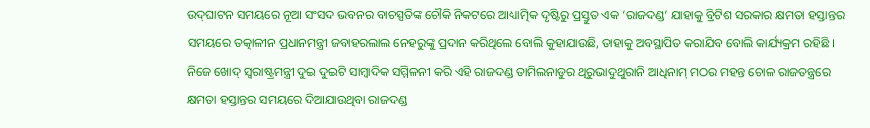ଉଦ୍‌ଘାଟନ ସମୟରେ ନୂଆ ସଂସଦ ଭବନର ବାଚସ୍ପତିଙ୍କ ଚୌକି ନିକଟରେ ଆଧ୍ୟାତ୍ମିକ ଦୃଷ୍ଟିରୁ ପ୍ରସ୍ତୁତ ଏକ ‘ରାଜଦଣ୍ଡ’ ଯାହାକୁ ବ୍ରିଟିଶ ସରକାର କ୍ଷମତା ହସ୍ତାନ୍ତର ସମୟରେ ତତ୍କାଳୀନ ପ୍ରଧାନମନ୍ତ୍ରୀ ଜବାହରଲାଲ ନେହରୁଙ୍କୁ ପ୍ରଦାନ କରିଥିଲେ ବୋଲି କୁହାଯାଉଛି, ତାହାକୁ ଅବସ୍ଥାପିତ କରାଯିବ ବୋଲି କାର୍ଯ୍ୟକ୍ରମ ରହିଛି । ନିଜେ ଖୋଦ୍ ସ୍ୱରାଷ୍ଟ୍ରମନ୍ତ୍ରୀ ଦୁଇ ଦୁଇଟି ସାମ୍ବାଦିକ ସମ୍ମିଳନୀ କରି ଏହି ରାଜଦଣ୍ଡ ତାମିଲନାଡୁର ଥିରୁଭାଦୁଥୁରାନି ଆଧିନାମ୍ ମଠର ମହନ୍ତ ଚୋଳ ରାଜତନ୍ତ୍ରରେ କ୍ଷମତା ହସ୍ତାନ୍ତର ସମୟରେ ଦିଆଯାଉଥିବା ରାଜଦଣ୍ଡ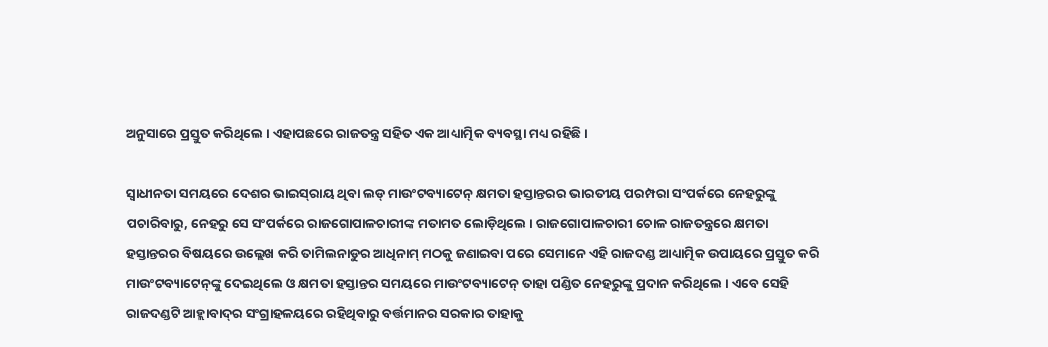ଅନୁସାରେ ପ୍ରସ୍ତୁତ କରିଥିଲେ । ଏହାପଛରେ ରାଜତନ୍ତ୍ର ସହିତ ଏକ ଆଧ୍ୟାତ୍ମିକ ବ୍ୟବସ୍ଥା ମଧ୍ୟ ରହିଛି ।

ସ୍ୱାଧୀନତା ସମୟରେ ଦେଶର ଭାଇସ୍‌ରାୟ ଥିବା ଲଡ୍ ମାଉଂଟବ୍ୟାଟେନ୍ କ୍ଷମତା ହସ୍ତାନ୍ତରର ଭାରତୀୟ ପରମ୍ପରା ସଂପର୍କରେ ନେହରୁଙ୍କୁ ପଚାରିବାରୁ, ନେହରୁ ସେ ସଂପର୍କରେ ରାଜଗୋପାଳଚାରୀଙ୍କ ମତାମତ ଲୋଡ଼ିଥିଲେ । ରାଜଗୋପାଳଚାରୀ ଚୋଳ ରାଜତନ୍ତ୍ରରେ କ୍ଷମତା ହସ୍ତାନ୍ତରର ବିଷୟରେ ଉଲ୍ଲେଖ କରି ତାମିଲନାଡୁର ଆଧିନାମ୍ ମଠକୁ ଜଣାଇବା ପରେ ସେମାନେ ଏହି ରାଜଦଣ୍ଡ ଆଧ୍ୟାତ୍ମିକ ଉପାୟରେ ପ୍ରସ୍ତୁତ କରି ମାଉଂଟବ୍ୟାଟେନ୍‌ଙ୍କୁ ଦେଇଥିଲେ ଓ କ୍ଷମତା ହସ୍ତାନ୍ତର ସମୟରେ ମାଉଂଟବ୍ୟାଟେନ୍ ତାହା ପଣ୍ଡିତ ନେହରୁଙ୍କୁ ପ୍ରଦାନ କରିଥିଲେ । ଏବେ ସେହି ରାଜଦଣ୍ଡଟି ଆହ୍ଲାବାଦ୍‌ର ସଂଗ୍ରାହଳୟରେ ରହିଥିବାରୁ ବର୍ତ୍ତମାନର ସରକାର ତାହାକୁ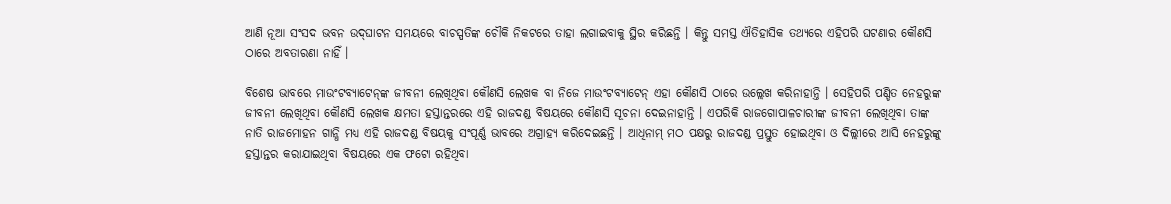ଆଣି ନୂଆ ସଂସଦ ଭବନ ଉଦ୍‌ଘାଟନ ସମୟରେ ବାଚସ୍ପତିଙ୍କ ଚୌକି ନିକଟରେ ତାହା ଲଗାଇବାକୁ ସ୍ଥିର କରିଛନ୍ତି । କିନ୍ତୁ ସମସ୍ତ ଐତିହାସିକ ତଥ୍ୟରେ ଏହିପରି ଘଟଣାର କୌଣସି ଠାରେ ଅବତାରଣା ନାହିଁ ।

ବିଶେଷ ଭାବରେ ମାଉଂଟବ୍ୟାଟେନ୍‌ଙ୍କ ଜୀବନୀ ଲେଖିଥିବା କୌଣସି ଲେଖକ ବା ନିଜେ ମାଉଂଟବ୍ୟାଟେନ୍ ଏହା କୌଣସି ଠାରେ ଉଲ୍ଲେଖ କରିନାହାନ୍ତି । ସେହିପରି ପଣ୍ଡିତ ନେହରୁଙ୍କ ଜୀବନୀ ଲେଖିଥିବା କୌଣସି ଲେଖକ କ୍ଷମତା ହସ୍ତାନ୍ତରରେ ଏହି ରାଜଦଣ୍ଡ ବିଷୟରେ କୌଣସି ସୂଚନା ଦେଇନାହାନ୍ତି । ଏପରିକି ରାଜଗୋପାଳଚାରୀଙ୍କ ଜୀବନୀ ଲେଖିଥିବା ତାଙ୍କ ନାତି ରାଜମୋହନ ଗାନ୍ଧି ମଧ୍ୟ ଏହି ରାଜଦଣ୍ଡ ବିଷୟକୁ ସଂପୂର୍ଣ୍ଣ ଭାବରେ ଅଗ୍ରାହ୍ୟ କରିଦେଇଛନ୍ତି । ଆଧିନାମ୍ ମଠ ପକ୍ଷରୁ ରାଜଦଣ୍ଡ ପ୍ରସ୍ତୁତ ହୋଇଥିବା ଓ ଦିଲ୍ଲୀରେ ଆସି ନେହରୁଙ୍କୁ ହସ୍ତାନ୍ତର କରାଯାଇଥିବା ବିଷୟରେ ଏକ ଫଟୋ ରହିଥିବା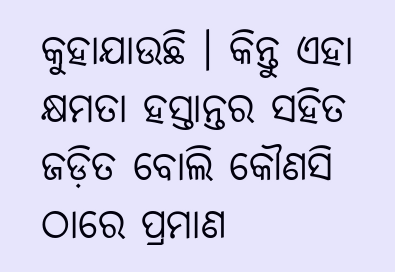କୁହାଯାଉଛି । କିନ୍ତୁ ଏହା କ୍ଷମତା ହସ୍ତାନ୍ତର ସହିତ ଜଡ଼ିତ ବୋଲି କୌଣସି ଠାରେ ପ୍ରମାଣ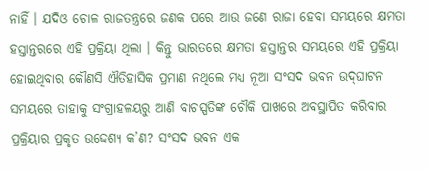ନାହିଁ । ଯଦିଓ ଚୋଳ ରାଜତନ୍ତ୍ରରେ ଜଣକ ପରେ ଆଉ ଜଣେ ରାଜା ହେବା ସମୟରେ କ୍ଷମତା ହସ୍ତାନ୍ତରରେ ଏହି ପ୍ରକ୍ରିୟା ଥିଲା । କିନ୍ତୁ ଭାରତରେ କ୍ଷମତା ହସ୍ତାନ୍ତର ସମୟରେ ଏହି ପ୍ରକ୍ରିୟା ହୋଇଥିବାର କୌଣସି ଐତିହାସିକ ପ୍ରମାଣ ନଥିଲେ ମଧ୍ୟ ନୂଆ ସଂସଦ ଭବନ ଉଦ୍‌ଘାଟନ ସମୟରେ ତାହାକୁ ସଂଗ୍ରାହଳୟରୁ ଆଣି ବାଚସ୍ପତିଙ୍କ ଚୌକି ପାଖରେ ଅବସ୍ଥାପିତ କରିବାର ପ୍ରକ୍ରିୟାର ପ୍ରକୃତ ଉଦ୍ଦେଶ୍ୟ କ’ଣ? ସଂସଦ ଭବନ ଏକ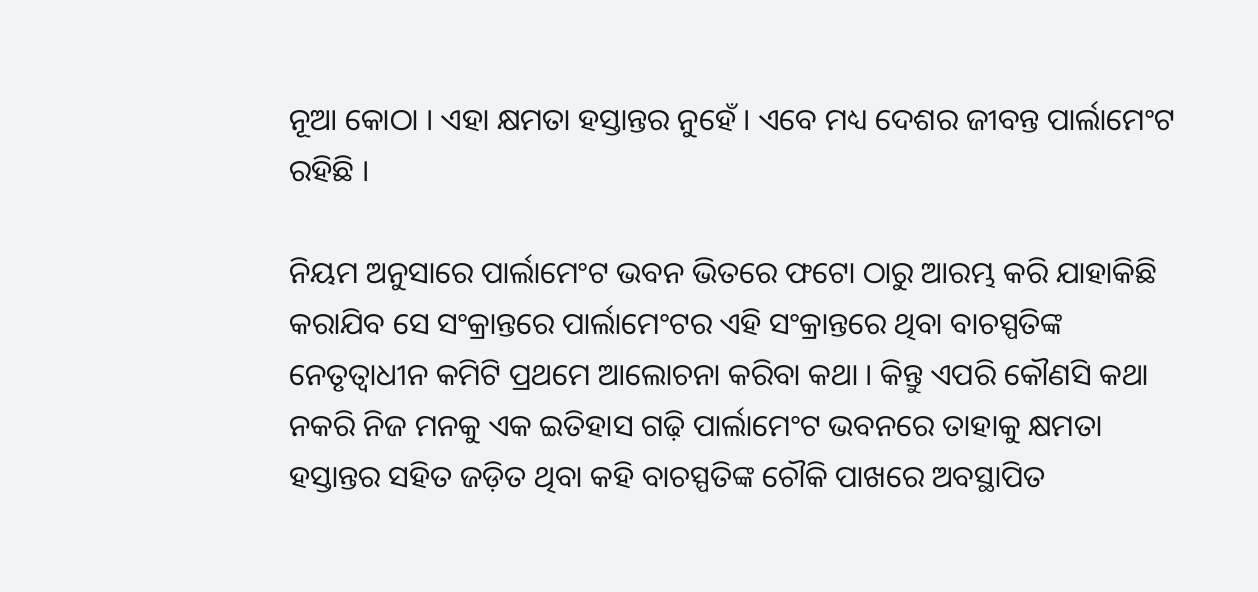ନୂଆ କୋଠା । ଏହା କ୍ଷମତା ହସ୍ତାନ୍ତର ନୁହେଁ । ଏବେ ମଧ୍ୟ ଦେଶର ଜୀବନ୍ତ ପାର୍ଲାମେଂଟ ରହିଛି ।

ନିୟମ ଅନୁସାରେ ପାର୍ଲାମେଂଟ ଭବନ ଭିତରେ ଫଟୋ ଠାରୁ ଆରମ୍ଭ କରି ଯାହାକିଛି କରାଯିବ ସେ ସଂକ୍ରାନ୍ତରେ ପାର୍ଲାମେଂଟର ଏହି ସଂକ୍ରାନ୍ତରେ ଥିବା ବାଚସ୍ପତିଙ୍କ ନେତୃତ୍ୱାଧୀନ କମିଟି ପ୍ରଥମେ ଆଲୋଚନା କରିବା କଥା । କିନ୍ତୁ ଏପରି କୌଣସି କଥା ନକରି ନିଜ ମନକୁ ଏକ ଇତିହାସ ଗଢ଼ି ପାର୍ଲାମେଂଟ ଭବନରେ ତାହାକୁ କ୍ଷମତା ହସ୍ତାନ୍ତର ସହିତ ଜଡ଼ିତ ଥିବା କହି ବାଚସ୍ପତିଙ୍କ ଚୌକି ପାଖରେ ଅବସ୍ଥାପିତ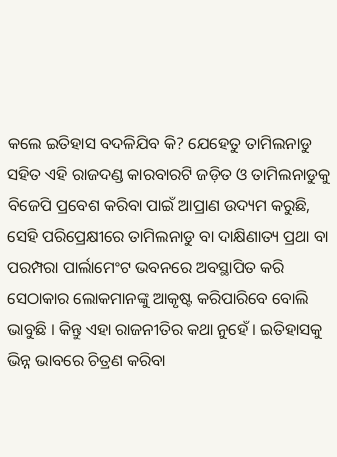କଲେ ଇତିହାସ ବଦଳିଯିବ କି? ଯେହେତୁ ତାମିଲନାଡୁ ସହିତ ଏହି ରାଜଦଣ୍ଡ କାରବାରଟି ଜଡ଼ିତ ଓ ତାମିଲନାଡୁକୁ ବିଜେପି ପ୍ରବେଶ କରିବା ପାଇଁ ଆପ୍ରାଣ ଉଦ୍ୟମ କରୁଛି, ସେହି ପରିପ୍ରେକ୍ଷୀରେ ତାମିଲନାଡୁ ବା ଦାକ୍ଷିଣାତ୍ୟ ପ୍ରଥା ବା ପରମ୍ପରା ପାର୍ଲାମେଂଟ ଭବନରେ ଅବସ୍ଥାପିତ କରି ସେଠାକାର ଲୋକମାନଙ୍କୁ ଆକୃଷ୍ଟ କରିପାରିବେ ବୋଲି ଭାବୁଛି । କିନ୍ତୁ ଏହା ରାଜନୀତିର କଥା ନୁହେଁ । ଇତିହାସକୁ ଭିନ୍ନ ଭାବରେ ଚିତ୍ରଣ କରିବା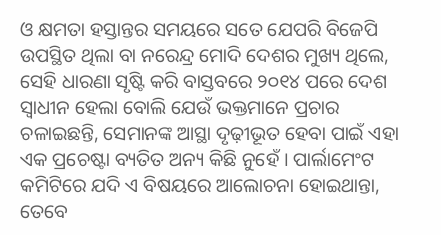ଓ କ୍ଷମତା ହସ୍ତାନ୍ତର ସମୟରେ ସତେ ଯେପରି ବିଜେପି ଉପସ୍ଥିତ ଥିଲା ବା ନରେନ୍ଦ୍ର ମୋଦି ଦେଶର ମୁଖ୍ୟ ଥିଲେ, ସେହି ଧାରଣା ସୃଷ୍ଟି କରି ବାସ୍ତବରେ ୨୦୧୪ ପରେ ଦେଶ ସ୍ୱାଧୀନ ହେଲା ବୋଲି ଯେଉଁ ଭକ୍ତମାନେ ପ୍ରଚାର ଚଳାଇଛନ୍ତି, ସେମାନଙ୍କ ଆସ୍ଥା ଦୃଢ଼ୀଭୂତ ହେବା ପାଇଁ ଏହା ଏକ ପ୍ରଚେଷ୍ଟା ବ୍ୟତିତ ଅନ୍ୟ କିଛି ନୁହେଁ । ପାର୍ଲାମେଂଟ କମିଟିରେ ଯଦି ଏ ବିଷୟରେ ଆଲୋଚନା ହୋଇଥାନ୍ତା, ତେବେ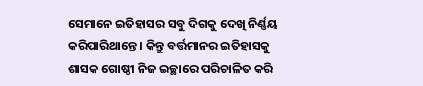ସେମାନେ ଇତିହାସର ସବୁ ଦିଗକୁ ଦେଖି ନିର୍ଣ୍ଣୟ କରିପାରିଥାନ୍ତେ । କିନ୍ତୁ ବର୍ତ୍ତମାନର ଇତିହାସକୁ ଶାସକ ଗୋଷ୍ଠୀ ନିଜ ଇଚ୍ଛାରେ ପରିଚାଳିତ କରି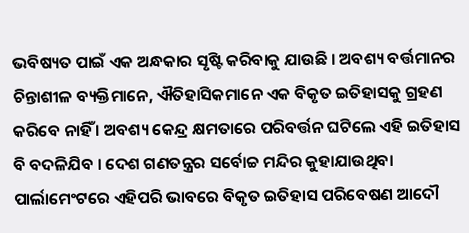ଭବିଷ୍ୟତ ପାଇଁ ଏକ ଅନ୍ଧକାର ସୃଷ୍ଟି କରିବାକୁ ଯାଉଛି । ଅବଶ୍ୟ ବର୍ତ୍ତମାନର ଚିନ୍ତାଶୀଳ ବ୍ୟକ୍ତିମାନେ, ଐତିହାସିକମାନେ ଏକ ବିକୃତ ଇତିହାସକୁ ଗ୍ରହଣ କରିବେ ନାହିଁ । ଅବଶ୍ୟ କେନ୍ଦ୍ର କ୍ଷମତାରେ ପରିବର୍ତ୍ତନ ଘଟିଲେ ଏହି ଇତିହାସ ବି ବଦଳିଯିବ । ଦେଶ ଗଣତନ୍ତ୍ରର ସର୍ବୋଚ୍ଚ ମନ୍ଦିର କୁହାଯାଉଥିବା ପାର୍ଲାମେଂଟରେ ଏହିପରି ଭାବରେ ବିକୃତ ଇତିହାସ ପରିବେଷଣ ଆଦୌ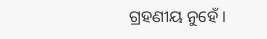ଗ୍ରହଣୀୟ ନୁହେଁ ।